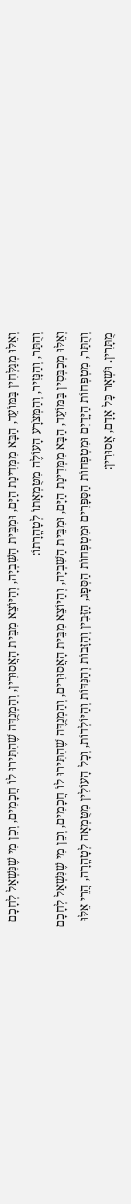וְאֵלּוּ מְגַלְּחִין בַּמּוֹעֵד, הַבָּא מִמְּדִינַת הַיָּם, וּמִבֵּית הַשִּׁבְיָה, וְהַיּוֹצֵא מִבֵּית הָאֲסוּרִין, וְהַמְנֻדֶּה שֶׁהִתִּירוּ לוֹ חֲכָמִים, וְכֵן מִי שֶׁנִּשְׁאַל לְחָכָם וְהֻתַּר, וְהַנָּזִיר, וְהַמְּצֹרָע הָעוֹלֶה מִטֻּמְאָתוֹ לְטָהֳרָתוֹ:
וְאֵלּוּ מְכַבְּסִין בַּמּוֹעֵד, הַבָּא מִמְּדִינַת הַיָּם, וּמִבֵּית הַשִּׁבְיָה, וְהַיּוֹצֵא מִבֵּית הָאֲסוּרִים, וְהַמְנֻדֶּה שֶׁהִתִּירוּ לוֹ חֲכָמִים, וְכֵן מִי שֶׁנִּשְׁאַל לְחָכָם וְהֻתַּר, מִטְפְּחוֹת הַיָּדַיִם וּמִטְפְּחוֹת הַסַּפָּרִים וּמִטְפְּחוֹת הַסְּפָג, הַזָּבִין וְהַזָּבוֹת וְהַנִּדּוֹת וְהַיּוֹלְדוֹת, וְכָל הָעוֹלִין מִטֻּמְאָה לְטָהֳרָה, הֲרֵי אֵלּוּ מֻתָּרִין. וּשְׁאָר כָּל אָדָם, אֲסוּרִין: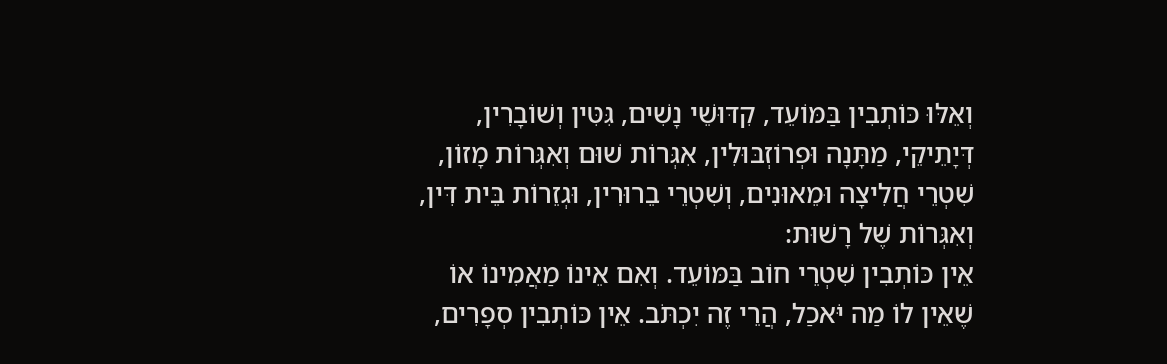וְאֵלּוּ כּוֹתְבִין בַּמּוֹעֵד, קִדּוּשֵׁי נָשִׁים, גִּטִּין וְשׁוֹבָרִין, דְּיָתֵיקֵי, מַתָּנָה וּפְרוֹזְבּוּלִין, אִגְּרוֹת שׁוּם וְאִגְּרוֹת מָזוֹן, שִׁטְרֵי חֲלִיצָה וּמֵאוּנִים, וְשִׁטְרֵי בֵרוּרִין, וּגְזֵרוֹת בֵּית דִּין, וְאִגְּרוֹת שֶׁל רָשׁוּת:
אֵין כּוֹתְבִין שִׁטְרֵי חוֹב בַּמּוֹעֵד. וְאִם אֵינוֹ מַאֲמִינוֹ אוֹ שֶׁאֵין לוֹ מַה יֹּאכַל, הֲרֵי זֶה יִכְתֹּב. אֵין כּוֹתְבִין סְפָרִים,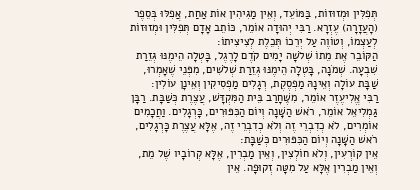תְּפִלִּין וּמְזוּזוֹת, בַּמּוֹעֵד, וְאֵין מַגִּיהִין אוֹת אַחַת, אֲפִלּוּ בְּסֵפֶר (הָעֲזָרָה) עֶזְרָא. רַבִּי יְהוּדָה אוֹמֵר, כּוֹתֵב אָדָם תְּפִלִּין וּמְזוּזוֹת לְעַצְמוֹ, וְטוֹוֶה עַל יְרֵכוֹ תְּכֵלֶת לְצִיצִיתוֹ:
הַקּוֹבֵר אֶת מֵתוֹ שְׁלֹשָׁה יָמִים קֹדֶם לָרֶגֶל, בָּטְלָה הֵימֶנּוּ גְּזֵרַת שִׁבְעָה. שְׁמֹנָה, בָּטְלָה הֵימֶנּוּ גְּזֵרַת שְׁלֹשִׁים, מִפְּנֵי שֶׁאָמְרוּ, שַׁבָּת עוֹלָה וְאֵינָהּ מַפְסֶקֶת, רְגָלִים מַפְסִיקִין וְאֵינָן עוֹלִין:
רַבִּי אֱלִיעֶזֶר אוֹמֵר, מִשֶּׁחָרַב בֵּית הַמִּקְדָּשׁ, עֲצֶרֶת כְּשַׁבָּת. רַבָּן גַּמְלִיאֵל אוֹמֵר, רֹאשׁ הַשָּׁנָה וְיוֹם הַכִּפּוּרִים, כָּרְגָלִים. וַחֲכָמִים אוֹמְרִים, לֹא כְדִבְרֵי זֶה וְלֹא כְדִבְרֵי זֶה, אֶלָּא עֲצֶרֶת כָּרְגָלִים, רֹאשׁ הַשָּׁנָה וְיוֹם הַכִּפּוּרִים כְּשַׁבָּת:
אֵין קוֹרְעִין, וְלֹא חוֹלְצִין, וְאֵין מַבְרִין, אֶלָּא קְרוֹבָיו שֶׁל מֵת, וְאֵין מַבְרִין אֶלָּא עַל מִטָּה זְקוּפָה. אֵין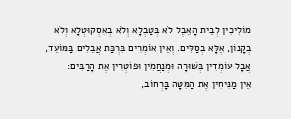מוֹלִיכִין לְבֵית הָאֵבֶל לֹא בְּטַבְלָא וְלֹא בְאִסְקוּטְלָא וְלֹא בְקָנוֹן, אֶלָּא בְסַלִּים. וְאֵין אוֹמְרִים בִּרְכַּת אֲבֵלִים בַּמּוֹעֵד, אֲבָל עוֹמְדִין בְּשׁוּרָה וּמְנַחֲמִין וּפוֹטְרִין אֶת הָרַבִּים:
אֵין מַנִּיחִין אֶת הַמִּטָּה בָּרְחוֹב,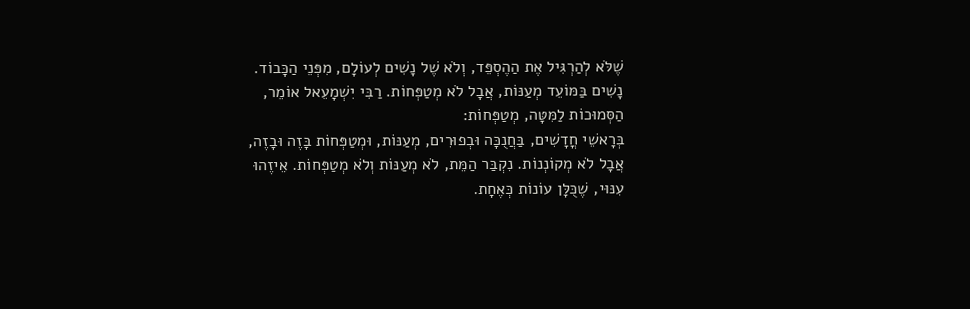שֶׁלֹּא לְהַרְגִּיל אֶת הַהֶסְפֵּד, וְלֹא שֶׁל נָשִׁים לְעוֹלָם, מִפְּנֵי הַכָּבוֹד. נָשִׁים בַּמּוֹעֵד מְעַנּוֹת, אֲבָל לֹא מְטַפְּחוֹת. רַבִּי יִשְׁמָעֵאל אוֹמֵר, הַסְּמוּכוֹת לַמִּטָּה, מְטַפְּחוֹת:
בְּרָאשֵׁי חֳדָשִׁים, בַּחֲנֻכָּה וּבְפוּרִים, מְעַנּוֹת, וּמְטַפְּחוֹת בָּזֶה וּבָזֶה, אֲבָל לֹא מְקוֹנְנוֹת. נִקְבַּר הַמֵּת, לֹא מְעַנּוֹת וְלֹא מְטַפְּחוֹת. אֵיזֶהוּ עִנּוּי, שֶׁכֻּלָּן עוֹנוֹת כְּאֶחָת.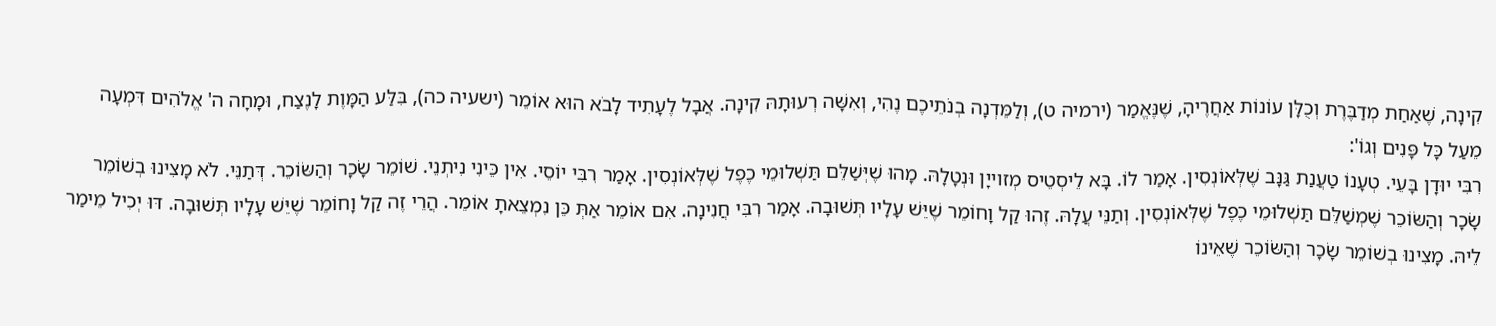קִינָה, שֶׁאַחַת מְדַבֶּרֶת וְכֻלָּן עוֹנוֹת אַחֲרֶיהָ, שֶׁנֶּאֱמַר (ירמיה ט), וְלַמֵּדְנָה בְנֹתֵיכֶם נֶהִי, וְאִשָּׁה רְעוּתָהּ קִינָה. אֲבָל לֶעָתִיד לָבֹא הוּא אוֹמֵר (ישעיה כה), בִּלַּע הַמָּוֶת לָנֶצַח, וּמָחָה ה' אֱלֹהִים דִּמְעָה מֵעַל כָּל פָּנִים וְגוֹ':
רִבִּי יוּדָן בָּעֵי. טְעָנוֹ טַעֲנַת גַּנָּב שֶׁלְּאוֹנְסִין. אָמַר לוֹ. בָּא לֵיסְטֵיס מְזוייָן וּנְטָלָהּ. מָהוּ שֶׁיְּשַׁלֵּם תַּשְׁלוּמֵי כֶפֶל שֶׁלְּאוֹנְסִין. אָמַר רִבִּי יוֹסֵי. אִין כֵּינִי נִיתְנֵי. שׁוֹמֵר שָׂכָר וְהַשּׂוֹכֵר. דְּתַנֵּי. לֹא מָצִינוּ בְשׁוֹמֵר שָׂכָר וְהַשּׂוֹכֵר שֶׁמְשַׁלֵּם תַּשְׁלוּמֵי כֶפֶל שֶׁלְּאוֹנְסִין. וְתַנֵּי עֲלָהּ. זֶהוּ קַל וָחוֹמֵר שֶׁיֵּשׁ עָלָיו תְּשׁוּבָה. אָמַר רִבִּי חֲנִינָה. אִם אוֹמֵר אַתְּ כֵּן נִמְצֵאתָ אוֹמֵר. הֲרֵי זֶה קַל וָחוֹמֵר שֶׁיֵּשׁ עָלָיו תְּשׁוּבָה. דּוּ יְכִיל מֵימַר לֵיהּ. מָצִינוּ בְשׁוֹמֵר שָׂכָר וְהַשּׂוֹכֵר שֶׁאֵינוֹ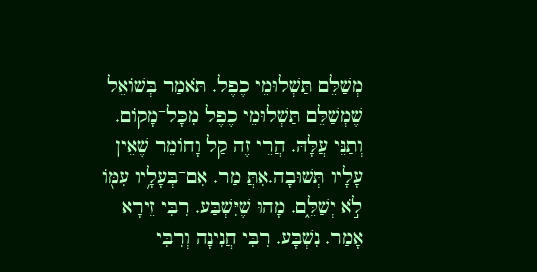מְשַׁלֵּם תַּשְׁלוּמֵי כֶפֶל. תֹּאמַר בְּשׁוֹאֵל שֶׁמְשַׁלֵּם תַּשְׁלוּמֵי כֶפֶל מִכָּל־מָקוֹם. וְתַנֵּי עֲלָּהּ. הֲרֵי זֶה קַל וָחוֹמֵר שֶׁאֵין עָלָיו תְּשׁוּבָה.אִתֲּ מַר. אִם־בְּעָלָ֥יו עִמּ֖וֹ לֹ֣א יְשַׁלֵּ֑ם. מָהוּ שֶׁיִּשְׁבַּע. רִבִּי זֵירָא אָמַר. נִשְׁבָּע. רִבִּי חֲנִינָה וְרִבִּי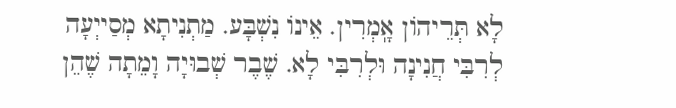לָא תְּרֵיהוֹן אָֽמְרִין. אֵינוֹ נִשְׁבָּע. מַתְנִיתָא מְסַייְעָה לְרִבִּי חֲנִינָה וּלְרִבִּי לָא. שֶׁבֶר שְׁבוּיָה וָמֵתָה שֶׁהֵן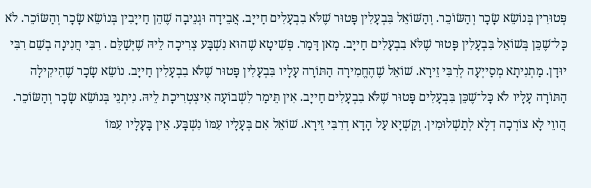פְּטוּרִין בְּנוֹשֵׂא שָׂכָר וְהַשּׂוֹכֵר. וְהַשּׁוֹאֵל בִּבְעָלִין פָּטוּר שֶׁלֹּא בִבְעָלִים חַייָב. אֲבֵידָה וּגְנֵיבָה שֶׁהֵן חַייָבִין בְּנוֹשֵׂא שָׂכָר וְהַשּׂוֹכֵר. לֹא כָּל־שֶׁכֵּן בְּשׁוֹאֵל בִּבְעָלִין פָּטוּר שֶׁלֹּא בִבְעָלִים חַייָב. מָאן דָּמַר. פְּשִׁיטָא שֶׁהוּא נִשְׁבָּע צְרִיכָה לֵיהּ שֶׁיְּשַׁלֵּם . רִבִּי חֲנִינָה בְשֵׁם רִבִּי יוּדָן. מַתְנִיתָא מְסַייְעָה לְרִבִּי זֵירָא. שׁוֹאֵל שֶׁהֶחֱמִירָה הַתּוֹרָה עָלָיו בִּבְעָלִין פָּטוּר שֶׁלֹּא בִבְעָלִין חַייָב. נוֹשֵׂא שָׂכָר שֶׁהִיקִילָה הַתּוֹרָה עָלָיו לֹא כָּל־שֶׁכֵּן בִּבְעָלִים פָּטוּר שֶׁלֹּא בִבְעָלִים חַייָב. אִין תֵּימַר לִשְׁבוֹעָה אִיצְטְרִיכָת לֵיהּ. נִיתְנֵי בְּנוֹשֵׂא שָׂכָר וְהַשּׂוֹכֵר. הֲווֵי לָא צוֹרְכָה דְלָא לְתַשְׁלוּמִין. וְקַשְׁיָא עַל הָדָא דְרִבִּי זֵירָא. שׁוֹאֵל אִם בְּעָלָיו עִמּוֹ נִשְׁבָּע. אֵין בָּעָלָיו עִמּוֹ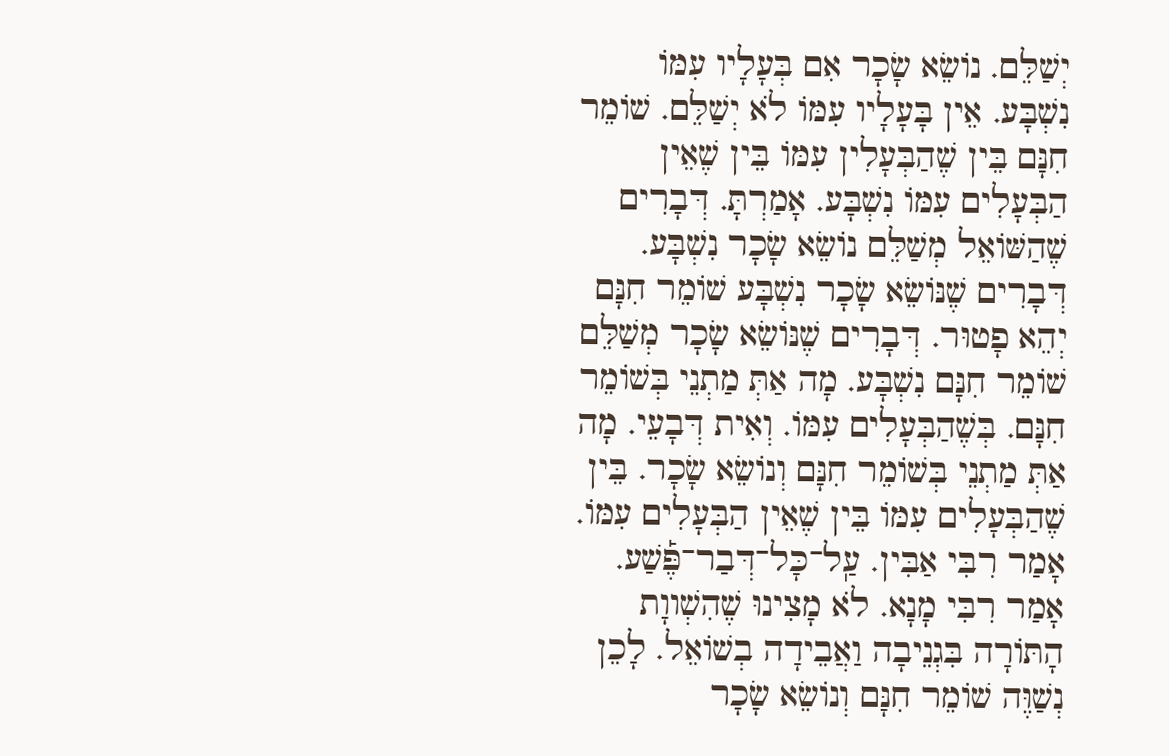יְשַׁלֵּם. נוֹשֵׂא שָׂכָר אִם בְּעָלָיו עִמּוֹ נִשְׁבָּע. אֵין בָּעָלָיו עִמּוֹ לֹא יְשַׁלֵּם. שׁוֹמֵר חִנָּם בֵּין שֶׁהַבְּעָלִין עִמּוֹ בֵּין שֶׁאֵין הַבְּעָלִים עִמּוֹ נִשְׁבָּע. אָמַרְתָּ. דְּבָרִים שֶׁהַשּׁוֹאֵל מְשַׁלֵּם נוֹשֵׂא שָׂכָר נִשְׁבָּע. דְּבָרִים שֶׁנּוֹשֵׂא שָׂכָר נִשְׁבָּע שׁוֹמֵר חִנָּם יְהֵא פָטוּר. דְּבָרִים שֶׁנּוֹשֵׂא שָׂכָר מְשַׁלֵּם שׁוֹמֵר חִנָּם נִשְׁבָּע. מָה אַתְּ מַתְנֵי בְּשׁוֹמֵר חִנָּם. בְּשֶׁהַבְּעָלִים עִמּוֹ. וְאִית דְּבָעֵי. מָה אַתְּ מַתְנֵי בְּשׁוֹמֵר חִנָּם וְנוֹשֵׂא שָׂכָר. בֵּין שֶׁהַבְּעָלִים עִמּוֹ בֵּין שֶׁאֵין הַבְּעָלִים עִמּוֹ. אָמַר רִבִּי אַבִּין. עַֽל־כָּל־דְּבַר־פֶּ֡שַׁע. אָמַר רִבִּי מָנָא. לֹא מָצִינוּ שֶׁהִשְׁווָת הָתּוֹרָה בִּגְנֵיבָה וַאֲבֵידָה בְשׁוֹאֵל. לָכֵן נְשַׁוֶּה שׁוֹמֵר חִנָּם וְנוֹשֵׂא שָׂכָר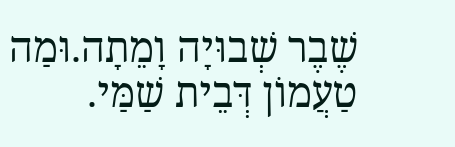שֶׁבֶר שְׁבוּיָה וָמֵתָה.וּמַה טַעֲמוֹן דְּבֵית שַׁמַּי.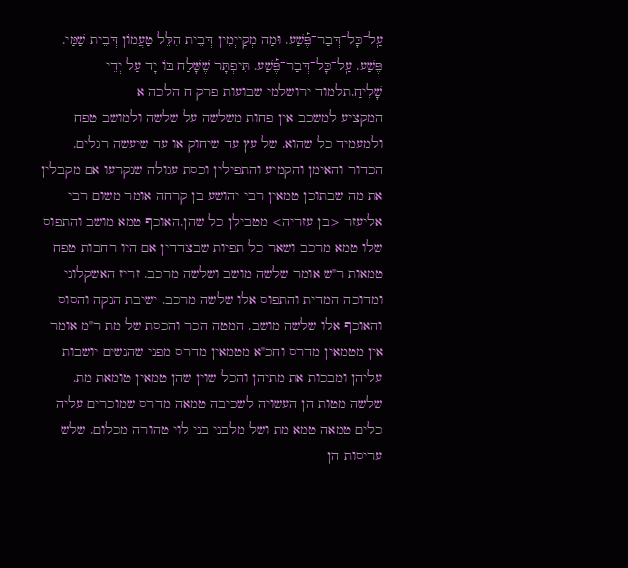עַֽל־כָּל־דְּבַר־פֶּ֡שַׁע. וּמַה מְקַייְמִין דְּבֵית הִלֵּל טַעֲמוֹן דְּבֵית שַׁמַּי. פֶּשַׁע. עַֽל־כָּל־דְּבַר־פֶּ֡שַׁע. תִּיפְתָּר שֶׁשָּׁלַח בּוֹ יָד עַל יְדֵי שָׁלִיחַ.תלמוד ירושלמי שבועות פרק ח הלכה א
המקציע למשכב אין פחות משלשה על שלשה ולמושב טפח ולמעמיד כל שהוא. של עץ עד שיחוק או עד שיעשה רגלים. הכדור והאימן והקמיע והתפילין וכסת עגולה שנקרעו אם מקבלין את מה שבתוכן טמאין רבי יהושע בן קרחה אומר משום רבי אליעזר <בן עזריה> מטבילן כל שהן.האוכף טמא מושב והתפוס שלו טמא מרכב ושאר כל תפיות שבצדדין אם היו רחבות טפח טמאות ר"ש אומר שלשה מושב ושלשה מרכב. זריז האשקלוני ומדוכה המדית והתפוס אלו שלשה מרכב. ישיבת הנקה והסוס והאוכף אלו שלשה מושב. המטה הכר והכסת של מת ר"מ אומר אין מטמאין מדרס וחכ"א מטמאין מדרס מפני שהנשים יושבות עליהן ומבכות את מתיהן והכל שוין שהן טמאין טומאת מת. שלשה מטות הן העשויה לשכיבה טמאה מדרס שמוכרים עליה כלים טמאה טמא מת ושל מלבני בני לוי טהורה מכלום. שלש עריסות הן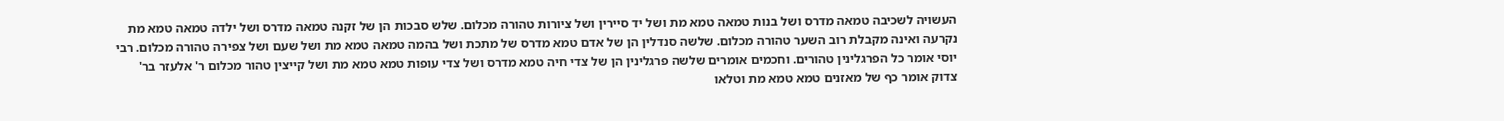העשויה לשכיבה טמאה מדרס ושל בנות טמאה טמא מת ושל יד סיירין ושל ציורות טהורה מכלום. שלש סבכות הן של זקנה טמאה מדרס ושל ילדה טמאה טמא מת נקרעה ואינה מקבלת רוב השער טהורה מכלום. שלשה סנדלין הן של אדם טמא מדרס של מתכת ושל בהמה טמאה טמא מת ושל שעם ושל צפירה טהורה מכלום. רבי יוסי אומר כל הפרגלינין טהורים. וחכמים אומרים שלשה פרגלינין הן של צדי חיה טמא מדרס ושל צדי עופות טמא טמא מת ושל קייצין טהור מכלום ר' אלעזר בר' צדוק אומר כף של מאזנים טמא טמא מת וטלאו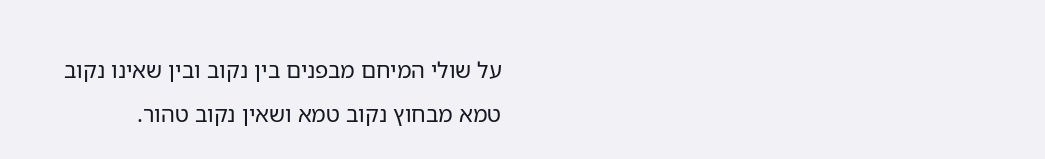על שולי המיחם מבפנים בין נקוב ובין שאינו נקוב טמא מבחוץ נקוב טמא ושאין נקוב טהור.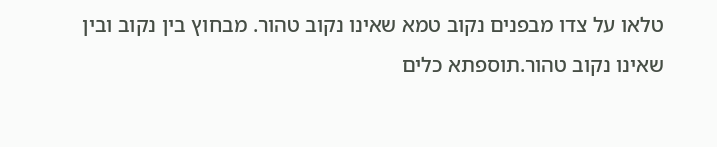טלאו על צדו מבפנים נקוב טמא שאינו נקוב טהור. מבחוץ בין נקוב ובין שאינו נקוב טהור.תוספתא כלים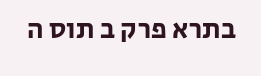בתרא פרק ב תוס ה